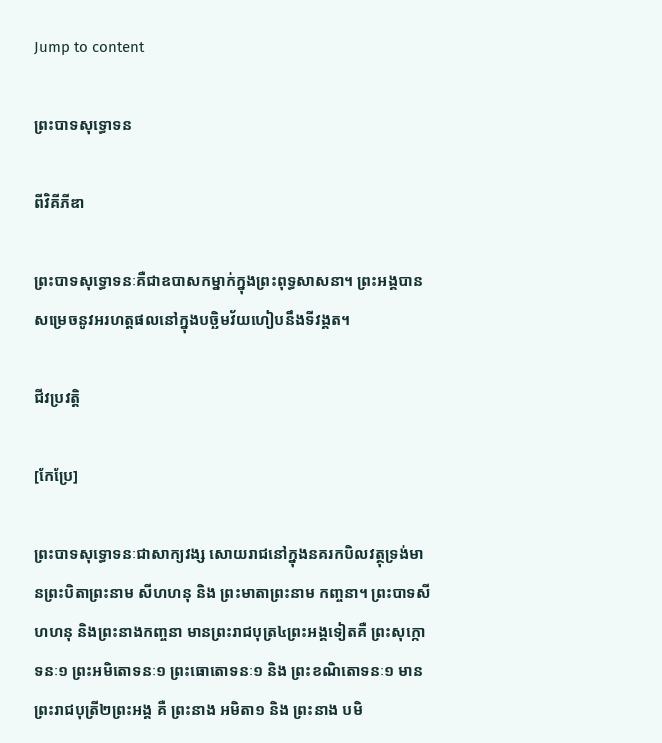Jump to content

ព្រះបាទសុទ្ធោទន

ពីវិគីភីឌា

ព្រះបាទសុទ្ធោទនៈគឺជាឧបាសកម្នាក់ក្នុងព្រះពុទ្ធសាសនា។ ព្រះអង្គបានសម្រេចនូវអរហត្តផលនៅក្នុងបច្ឆិមវ័យហៀបនឹងទីវង្គត។

ជីវប្រវត្តិ

[កែប្រែ]

ព្រះបាទសុទ្ធោទនៈជាសាក្យវង្ស សោយរាជនៅក្នុងនគរកបិលវត្ថុទ្រង់មានព្រះបិតាព្រះនាម សីហហនុ និង ព្រះមាតាព្រះនាម កញ្ចនា។ ព្រះបាទសីហហនុ និងព្រះនាងកញ្ចនា មានព្រះរាជបុត្រ៤ព្រះអង្គទៀតគឺ ព្រះសុក្កោទនៈ១ ព្រះអមិតោទនៈ១ ព្រះធោតោទនៈ១ និង ព្រះខណិតោទនៈ១ មានព្រះរាជបុត្រី២ព្រះអង្គ គឺ ព្រះនាង អមិតា១ និង ព្រះនាង បមិ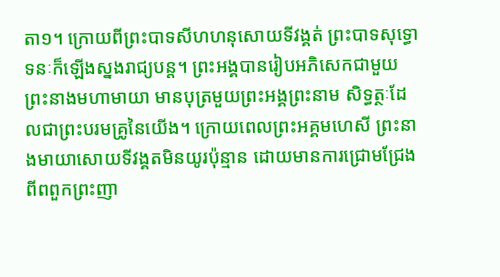តា១។ ក្រោយពីព្រះបាទសីហហនុសោយទីវង្គត់ ព្រះបាទសុទ្ធោទនៈក៏ឡើងស្នងរាជ្យបន្ត។ ព្រះអង្គបានរៀបអភិសេកជាមួយព្រះនាងមហាមាយា មានបុត្រមួយព្រះអង្គព្រះនាម សិទ្ធត្ថៈដែលជាព្រះបរមគ្រូនៃយើង។ ក្រោយពេលព្រះអគ្គមហេសី ព្រះនាងមាយាសោយទីវង្គតមិនយូរប៉ុន្មាន ដោយមានការជ្រោមជ្រែងពីពពួកព្រះញា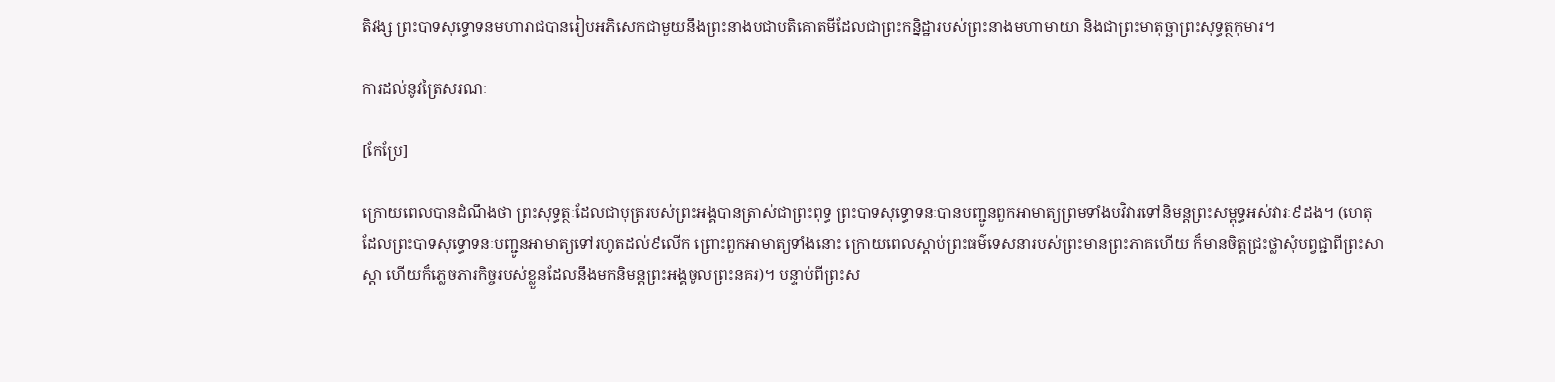តិវង្ស ព្រះបាទសុទ្ធោទនមហារាជបានរៀបអភិសេកជាមួយនឹងព្រះនាងបជាបតិគោតមីដែលជាព្រះកន្និដ្ឋារបស់ព្រះនាងមហាមាយា និងជាព្រះមាតុច្ឆាព្រះសុទ្ធត្ថកុមារ។

ការដល់នូវត្រៃសរណៈ

[កែប្រែ]

ក្រោយពេលបានដំណឹងថា ព្រះសុទ្ធត្ថៈដែលជាបុត្ររបស់ព្រះអង្គបានត្រាស់ជាព្រះពុទ្ធ ព្រះបាទសុទ្ធោទនៈបានបញ្ជូនពួកអាមាត្យព្រមទាំងបវិវារទៅនិមន្តព្រះសម្ពុទ្ធអស់វារៈ៩ដង។ (ហេតុដែលព្រះបាទសុទ្ធោទនៈបញ្ជូនអាមាត្យទៅរហូតដល់៩លើក ព្រោះពួកអាមាត្យទាំងនោះ ក្រោយពេលស្តាប់ព្រះធម៌ទេសនារបស់ព្រះមានព្រះភាគហើយ ក៏មានចិត្តជ្រះថ្លាសុំបព្វជ្ជាពីព្រះសាស្តា ហើយក៏ភ្លេចភារកិច្ចរបស់ខ្លួនដែលនឹងមកនិមន្តព្រះអង្គចូលព្រះនគរ)។ បន្ទាប់ពីព្រះស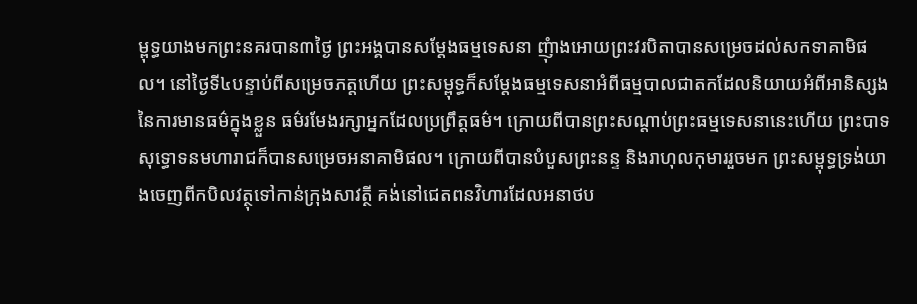ម្ពុទ្ធយាងមកព្រះនគរបាន៣ថ្ងៃ ព្រះអង្គបានសម្តែងធម្មទេសនា ញុំាងអោយព្រះវរបិតាបានសម្រេចដល់សកទាគាមិផល។ នៅថ្ងៃទី៤បន្ទាប់ពីសម្រេចភត្តហើយ ព្រះសម្ពុទ្ធក៏សម្តែងធម្មទេសនាអំពីធម្មបាលជាតកដែលនិយាយអំពីអានិស្សងនៃការមានធម៌ក្នុងខ្លួន ធម៌រមែងរក្សាអ្នកដែលប្រព្រឹត្តធម៌។ ក្រោយពីបានព្រះសណ្តាប់ព្រះធម្មទេសនានេះហើយ ព្រះបាទសុទ្ធោទនមហារាជក៏បានសម្រេចអនាគាមិផល។ ក្រោយពីបានបំបួសព្រះនន្ទ និងរាហុលកុមាររួចមក ព្រះសម្ពុទ្ធទ្រង់យាងចេញពីកបិលវត្ថុទៅកាន់ក្រុងសាវត្ថី គង់នៅជេតពនវិហារដែលអនាថប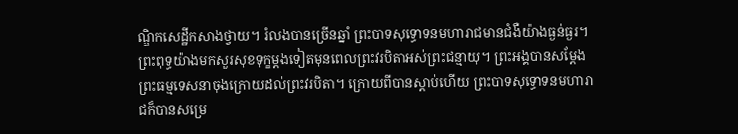ណ្ឌិកសេដ្ឋីកសាងថ្វាយ។ រំលងបានច្រើនឆ្នាំ ព្រះបាទសុទ្ធោទនមហារាជមានជំងឺយ៉ាងធ្ងន់ធ្ងរ។ ព្រះពុទ្ធយ៉ាងមកសួរសុខទុក្ខម្តងទៀតមុនពេលព្រះវរបិតាអស់ព្រះជន្មាយុ។ ព្រះអង្គបានសម្តែងព្រះធម្មទេសនាចុងក្រោយដល់ព្រះវរបិតា។ ក្រោយពីបានស្តាប់ហើយ ព្រះបាទសុទ្ធោទនមហារាជក៏បានសម្រេ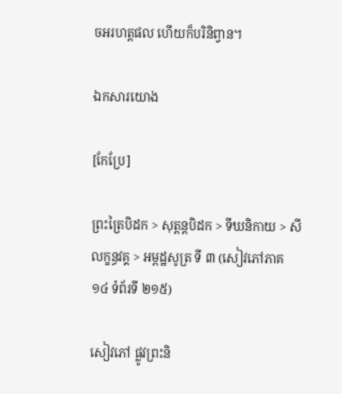ចអរហត្តផល ហើយក៏បរិនិព្វាន។

ឯកសារយោង

[កែប្រែ]

ព្រះត្រៃបិដក > សុត្តន្តបិដក > ទីឃនិកាយ > សីលក្ខន្ធវគ្គ > អម្ពដ្ឋសូត្រ ទី ៣ (សៀវភៅភាគ ១៤ ទំព័រទី ២១៥)

សៀវភៅ ផ្លូវព្រះនិ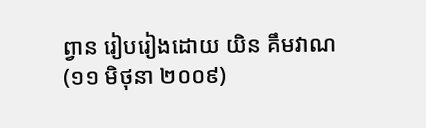ព្វាន រៀបរៀងដោយ យិន គឹមវាណ (១១ មិថុនា ២០០៩)